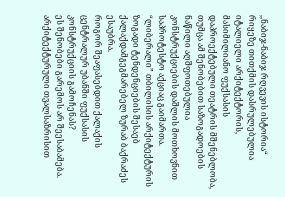,,ნაბიჯ-ნაბიჯ რღვევის ისტორია“
რიყეზე თითქმის დასრულებულია იტალიელი არქიტექტორის, მასიმილიანო ფუქსასის დაპროექტებული თეატრის მშენებლობა, თუმცა ამ შენობებით საზოგადოების ნაწილი აღშფოთებულია კონსტრუქციების დაშლის მოთხოვნით საპროტესტო აქციაც გაიმართა.
“ლიბერალი” თბილისის არქიტექტურის ზოგადი ტენდენციების შესაებ ქალაქდამგეგმარებელ ზურაბ ბაქრაძეს ესაუბრა.
როგორ შეაფასებდით ქალაქის ცენტრალურ უბანში ფუქსასის კონსტრუქციის გამოჩენას?
ეს შენობები გარემოს არ შეესაბამება. არქიტექტურული თვალსაზრისით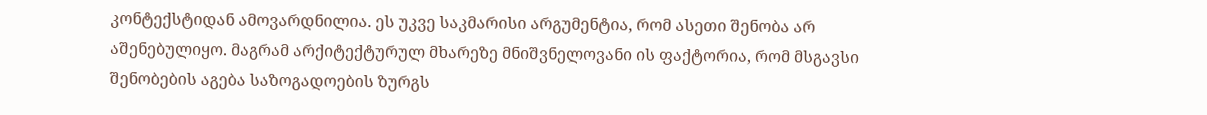კონტექსტიდან ამოვარდნილია. ეს უკვე საკმარისი არგუმენტია, რომ ასეთი შენობა არ აშენებულიყო. მაგრამ არქიტექტურულ მხარეზე მნიშვნელოვანი ის ფაქტორია, რომ მსგავსი შენობების აგება საზოგადოების ზურგს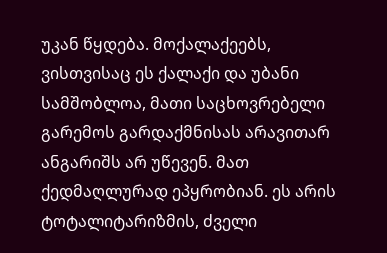უკან წყდება. მოქალაქეებს, ვისთვისაც ეს ქალაქი და უბანი სამშობლოა, მათი საცხოვრებელი გარემოს გარდაქმნისას არავითარ ანგარიშს არ უწევენ. მათ ქედმაღლურად ეპყრობიან. ეს არის ტოტალიტარიზმის, ძველი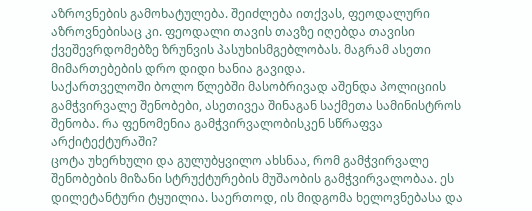აზროვნების გამოხატულება. შეიძლება ითქვას, ფეოდალური აზროვნებისაც კი. ფეოდალი თავის თავზე იღებდა თავისი ქვეშევრდომებზე ზრუნვის პასუხისმგებლობას. მაგრამ ასეთი მიმართებების დრო დიდი ხანია გავიდა.
საქართველოში ბოლო წლებში მასობრივად აშენდა პოლიციის გამჭვირვალე შენობები, ასეთივეა შინაგან საქმეთა სამინისტროს შენობა. რა ფენომენია გამჭვირვალობისკენ სწრაფვა არქიტექტურაში?
ცოტა უხერხული და გულუბყვილო ახსნაა, რომ გამჭვირვალე შენობების მიზანი სტრუქტურების მუშაობის გამჭვირვალობაა. ეს დილეტანტური ტყუილია. საერთოდ, ის მიდგომა ხელოვნებასა და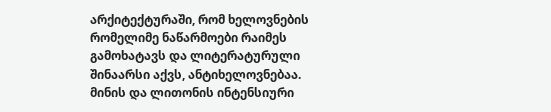არქიტექტურაში, რომ ხელოვნების რომელიმე ნაწარმოები რაიმეს გამოხატავს და ლიტერატურული შინაარსი აქვს, ანტიხელოვნებაა. მინის და ლითონის ინტენსიური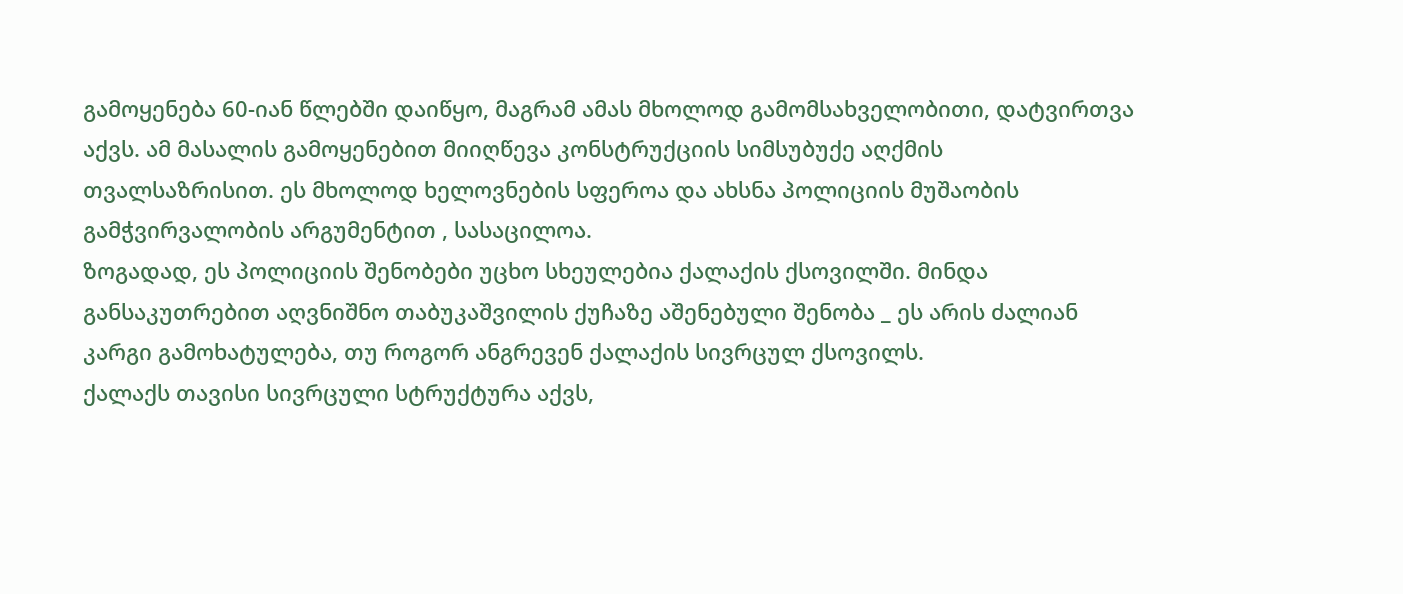გამოყენება 60-იან წლებში დაიწყო, მაგრამ ამას მხოლოდ გამომსახველობითი, დატვირთვა აქვს. ამ მასალის გამოყენებით მიიღწევა კონსტრუქციის სიმსუბუქე აღქმის თვალსაზრისით. ეს მხოლოდ ხელოვნების სფეროა და ახსნა პოლიციის მუშაობის გამჭვირვალობის არგუმენტით , სასაცილოა.
ზოგადად, ეს პოლიციის შენობები უცხო სხეულებია ქალაქის ქსოვილში. მინდა განსაკუთრებით აღვნიშნო თაბუკაშვილის ქუჩაზე აშენებული შენობა _ ეს არის ძალიან კარგი გამოხატულება, თუ როგორ ანგრევენ ქალაქის სივრცულ ქსოვილს.
ქალაქს თავისი სივრცული სტრუქტურა აქვს,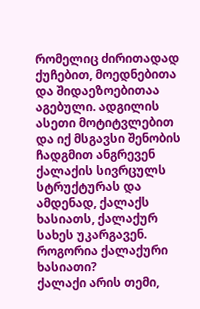რომელიც ძირითადად ქუჩებით, მოედნებითა და შიდაეზოებითაა აგებული. ადგილის ასეთი მოტიტვლებით და იქ მსგავსი შენობის ჩადგმით ანგრევენ ქალაქის სივრცულს სტრუქტურას და ამდენად, ქალაქს ხასიათს, ქალაქურ სახეს უკარგავენ.
როგორია ქალაქური ხასიათი?
ქალაქი არის თემი,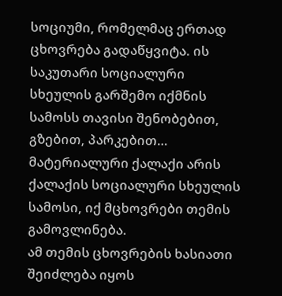სოციუმი, რომელმაც ერთად ცხოვრება გადაწყვიტა. ის საკუთარი სოციალური სხეულის გარშემო იქმნის სამოსს თავისი შენობებით, გზებით, პარკებით… მატერიალური ქალაქი არის ქალაქის სოციალური სხეულის სამოსი, იქ მცხოვრები თემის გამოვლინება.
ამ თემის ცხოვრების ხასიათი შეიძლება იყოს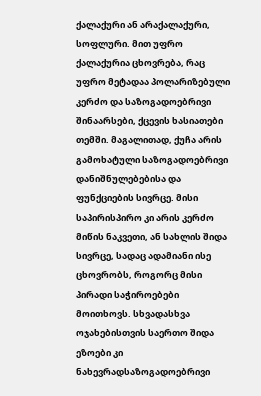ქალაქური ან არაქალაქური, სოფლური. მით უფრო ქალაქურია ცხოვრება, რაც უფრო მეტადაა პოლარიზებული კერძო და საზოგადოებრივი შინაარსები, ქცევის ხასიათები თემში. მაგალითად, ქუჩა არის გამოხატული საზოგადოებრივი დანიშნულებებისა და ფუნქციების სივრცე. მისი საპირისპირო კი არის კერძო მიწის ნაკვეთი, ან სახლის შიდა სივრცე, სადაც ადამიანი ისე ცხოვრობს, როგორც მისი პირადი საჭიროებები მოითხოვს. სხვადასხვა ოჯახებისთვის საერთო შიდა ეზოები კი ნახევრადსაზოგადოებრივი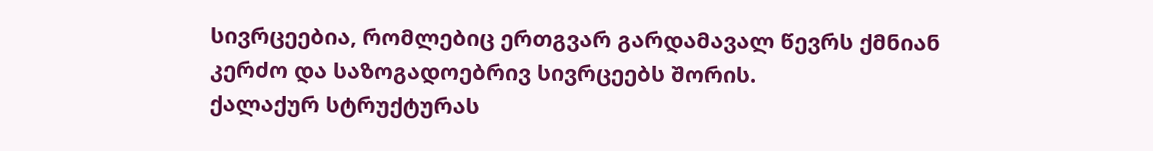სივრცეებია, რომლებიც ერთგვარ გარდამავალ წევრს ქმნიან კერძო და საზოგადოებრივ სივრცეებს შორის.
ქალაქურ სტრუქტურას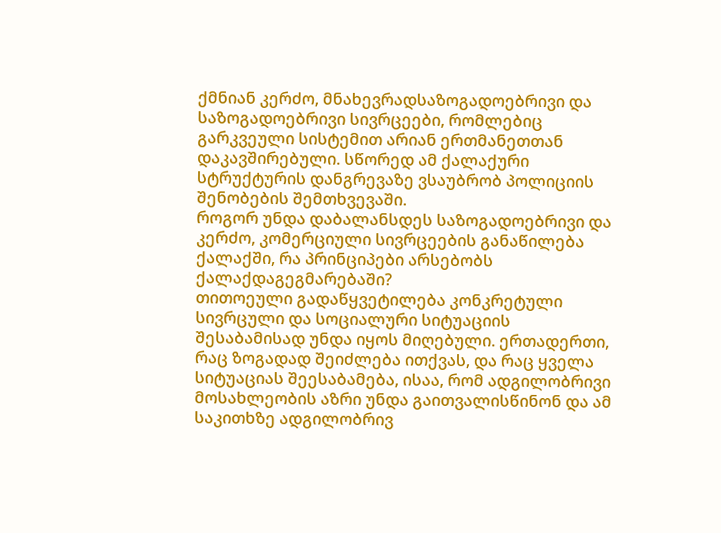ქმნიან კერძო, მნახევრადსაზოგადოებრივი და საზოგადოებრივი სივრცეები, რომლებიც გარკვეული სისტემით არიან ერთმანეთთან დაკავშირებული. სწორედ ამ ქალაქური სტრუქტურის დანგრევაზე ვსაუბრობ პოლიციის შენობების შემთხვევაში.
როგორ უნდა დაბალანსდეს საზოგადოებრივი და კერძო, კომერციული სივრცეების განაწილება ქალაქში, რა პრინციპები არსებობს ქალაქდაგეგმარებაში?
თითოეული გადაწყვეტილება კონკრეტული სივრცული და სოციალური სიტუაციის შესაბამისად უნდა იყოს მიღებული. ერთადერთი, რაც ზოგადად შეიძლება ითქვას, და რაც ყველა სიტუაციას შეესაბამება, ისაა, რომ ადგილობრივი მოსახლეობის აზრი უნდა გაითვალისწინონ და ამ საკითხზე ადგილობრივ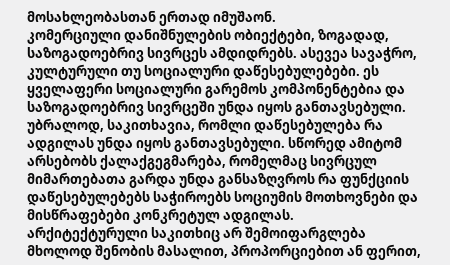მოსახლეობასთან ერთად იმუშაონ.
კომერციული დანიშნულების ობიექტები, ზოგადად, საზოგადოებრივ სივრცეს ამდიდრებს. ასევეა სავაჭრო, კულტურული თუ სოციალური დაწესებულებები. ეს ყველაფერი სოციალური გარემოს კომპონენტებია და საზოგადოებრივ სივრცეში უნდა იყოს განთავსებული. უბრალოდ, საკითხავია, რომლი დაწესებულება რა ადგილას უნდა იყოს განთავსებული. სწორედ ამიტომ არსებობს ქალაქგეგმარება, რომელმაც სივრცულ მიმართებათა გარდა უნდა განსაზღვროს რა ფუნქციის დაწესებულებებს საჭიროებს სოციუმის მოთხოვნები და მისწრაფებები კონკრეტულ ადგილას.
არქიტექტურული საკითხიც არ შემოიფარგლება მხოლოდ შენობის მასალით, პროპორციებით ან ფერით,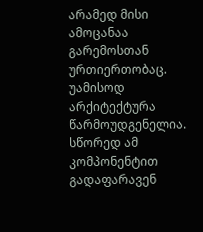არამედ მისი ამოცანაა გარემოსთან ურთიერთობაც. უამისოდ არქიტექტურა წარმოუდგენელია. სწორედ ამ კომპონენტით გადაფარავენ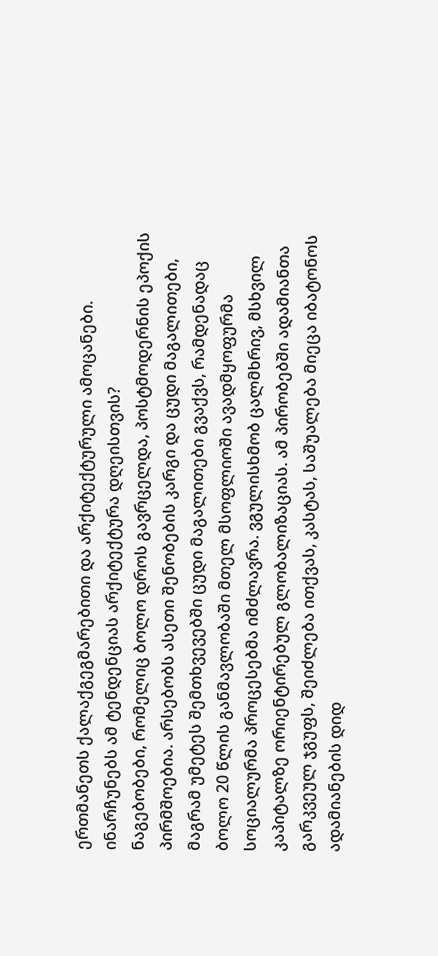ერთმანეთს ქალაქგეგმარებითი და არქიტექტურული ამოცანები.
ინარჩუნებს ამ ტენდენციას არქიტექტურა დღეისთვის?
ნაგებობები, რომელიც ბოლო დროს გავრცელდა, პოსტმოდერნის ეპოქის პირმშოებია. არსებობს ასეთი შენობების კარგი და ცუდი მაგალითები, მაგრამ უმეტეს შემთხვევებში ცუდი მაგალითები გვაქვს, რამდენადაც ბოლო 20 წლის განმავლობაში მთელ მსოფლიოში ავადმყოფურმა სოციალურმა პროცესებმა იმძლავრა. ვგულისხმობ ცალმხრივ, მსხვილ კაპიტალზე ორიენტირებულ გლობალიზაციას. ამ პირობებში ადამიანთა გარკვეულ ჯგუფს, შეიძლება ითქვას, კასტას, საშუალება მიეცა იბატონოს ადამიანების დიდ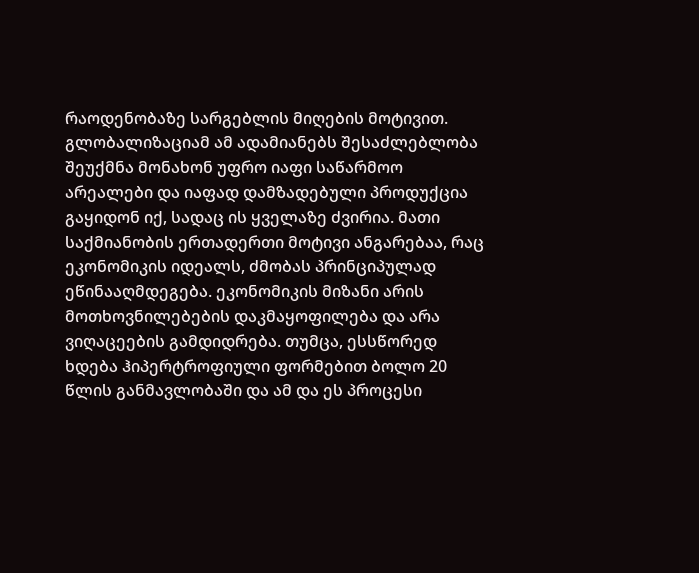რაოდენობაზე სარგებლის მიღების მოტივით. გლობალიზაციამ ამ ადამიანებს შესაძლებლობა შეუქმნა მონახონ უფრო იაფი საწარმოო არეალები და იაფად დამზადებული პროდუქცია გაყიდონ იქ, სადაც ის ყველაზე ძვირია. მათი საქმიანობის ერთადერთი მოტივი ანგარებაა, რაც ეკონომიკის იდეალს, ძმობას პრინციპულად ეწინააღმდეგება. ეკონომიკის მიზანი არის მოთხოვნილებების დაკმაყოფილება და არა ვიღაცეების გამდიდრება. თუმცა, ესსწორედ ხდება ჰიპერტროფიული ფორმებით ბოლო 20 წლის განმავლობაში და ამ და ეს პროცესი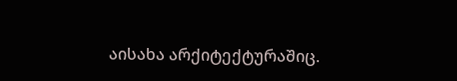აისახა არქიტექტურაშიც.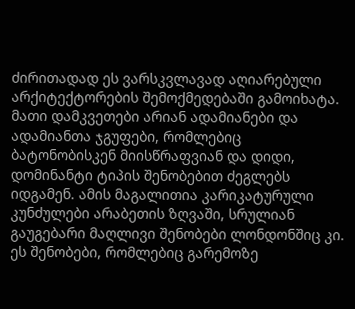ძირითადად ეს ვარსკვლავად აღიარებული არქიტექტორების შემოქმედებაში გამოიხატა. მათი დამკვეთები არიან ადამიანები და ადამიანთა ჯგუფები, რომლებიც ბატონობისკენ მიისწრაფვიან და დიდი, დომინანტი ტიპის შენობებით ძეგლებს იდგამენ. ამის მაგალითია კარიკატურული კუნძულები არაბეთის ზღვაში, სრულიან გაუგებარი მაღლივი შენობები ლონდონშიც კი. ეს შენობები, რომლებიც გარემოზე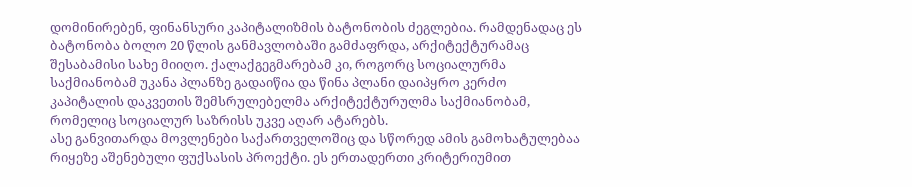დომინირებენ, ფინანსური კაპიტალიზმის ბატონობის ძეგლებია. რამდენადაც ეს ბატონობა ბოლო 20 წლის განმავლობაში გამძაფრდა, არქიტექტურამაც შესაბამისი სახე მიიღო. ქალაქგეგმარებამ კი, როგორც სოციალურმა საქმიანობამ უკანა პლანზე გადაიწია და წინა პლანი დაიპყრო კერძო კაპიტალის დაკვეთის შემსრულებელმა არქიტექტურულმა საქმიანობამ, რომელიც სოციალურ საზრისს უკვე აღარ ატარებს.
ასე განვითარდა მოვლენები საქართველოშიც და სწორედ ამის გამოხატულებაა რიყეზე აშენებული ფუქსასის პროექტი. ეს ერთადერთი კრიტერიუმით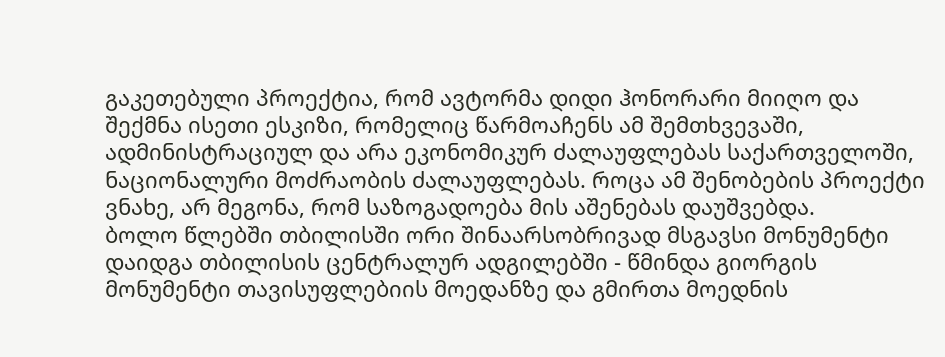გაკეთებული პროექტია, რომ ავტორმა დიდი ჰონორარი მიიღო და შექმნა ისეთი ესკიზი, რომელიც წარმოაჩენს ამ შემთხვევაში, ადმინისტრაციულ და არა ეკონომიკურ ძალაუფლებას საქართველოში, ნაციონალური მოძრაობის ძალაუფლებას. როცა ამ შენობების პროექტი ვნახე, არ მეგონა, რომ საზოგადოება მის აშენებას დაუშვებდა.
ბოლო წლებში თბილისში ორი შინაარსობრივად მსგავსი მონუმენტი დაიდგა თბილისის ცენტრალურ ადგილებში - წმინდა გიორგის მონუმენტი თავისუფლებიის მოედანზე და გმირთა მოედნის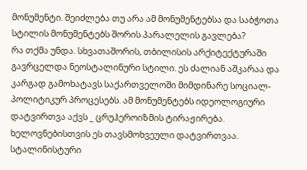მონუმენტი. შეიძლება თუ არა ამ მონუმენტებსა და საბჭოთა სტილის მონუმენტებს შორის პარალელის გავლება?
რა თქმა უნდა. სხვათაშორის, თბილისის არქიტექტურაში გავრცელდა ნეოსტალინური სტილი. ეს ძალიან აშკარაა და კარგად გამოხატავს საქართველოში მიმდინარე სოციალ-პოლიტიკურ პროცესებს. ამ მონუმენტებს იდეოლოგიური დატვირთვა აქვს _ ცრუჰეროიზმის ტირაჟირება. ხელოვნებისთვის ეს თავსმოხვეული დატვირთვაა.
სტალინისტური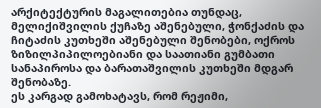არქიტექტურის მაგალითებია თუნდაც, მელიქიშვილის ქუჩაზე აშენებული, ჭონქაძის და ჩიტაძის კუთხეში აშენებული შენობები, ოქროს ზიზილპიპილოებიანი და საათიანი გუმბათი სანაპიროსა და ბარათაშვილის კუთხეში მდგარ შენობაზე.
ეს კარგად გამოხატავს, რომ რეჟიმი,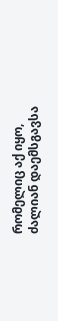რომელიც აქ იყო, ძალიან დაემსგავსა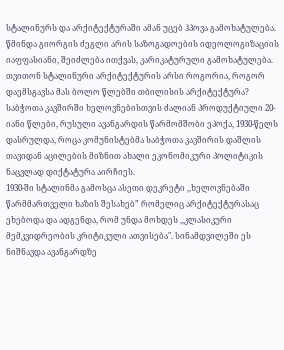სტალინურს და არქიტექტურაში ამან უცებ ჰპოვა გამოხატულება. წმინდა გიორგის ძეგლი არის საზოგადოების იდეოლოგიზაციის იაფფასიანი, შეიძლება ითქვას, კარიკატურული გამოხატულება.
თვითონ სტალინური არქიტექტურის არსი როგორია, როგორ დაემსგავსა მას ბოლო წლებში თბილისის არქიტექტურა?
საბჭოთა კავშირში ხელოვნებისთვის ძალიან პროდუქტიული 20-იანი წლები, რუსული ავანგარდის წარმომშობი ეპოქა, 1930-წელს დასრულდა, როცა კომუნისტებმა საბჭოთა კავშირის დაშლის თავიდან აცილების მიზნით ახალი ეკონომიკური პოლიტიკის ნაცვლად დიქტატურა აირჩიეს.
1930-ში სტალინმა გამოსცა ასეთი დეკრეტი ,,ხელოვნებაში წარმმართველი ხაზის შესახებ” რომელიც არქიტექტურასაც ეხებოდა და ადგენდა, რომ უნდა მოხდეს ,,კლასიკური მემკვიდრეობის კრიტიკული ათვისება". სინამდვილეში ეს ნიშნავდა ავანგარდზე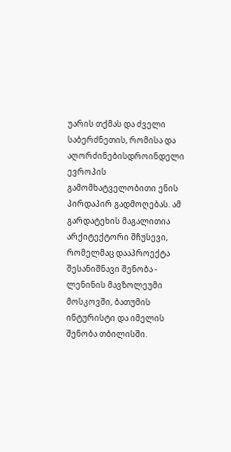უარის თქმას და ძველი საბერძნეთის, რომისა და აღორძინებისდროინდელი ევროპის გამომხატველობითი ენის პირდაპირ გადმოღებას. ამ გარდატეხის მაგალითია არქიტექტორი შჩუსევი, რომელმაც დააპროექტა შესანიშნავი შენობა - ლენინის მავზოლეუმი მოსკოვში, ბათუმის ინტურისტი და იმელის შენობა თბილისში.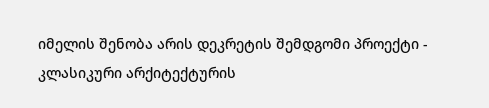იმელის შენობა არის დეკრეტის შემდგომი პროექტი - კლასიკური არქიტექტურის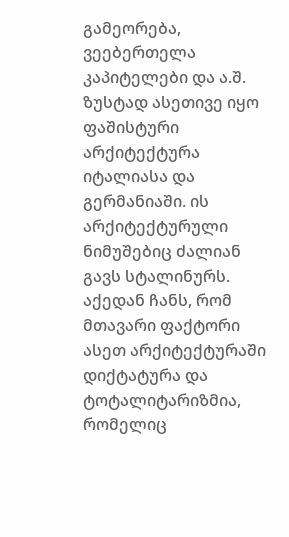გამეორება, ვეებერთელა კაპიტელები და ა.შ.
ზუსტად ასეთივე იყო ფაშისტური არქიტექტურა იტალიასა და გერმანიაში. ის არქიტექტურული ნიმუშებიც ძალიან გავს სტალინურს. აქედან ჩანს, რომ მთავარი ფაქტორი ასეთ არქიტექტურაში დიქტატურა და ტოტალიტარიზმია, რომელიც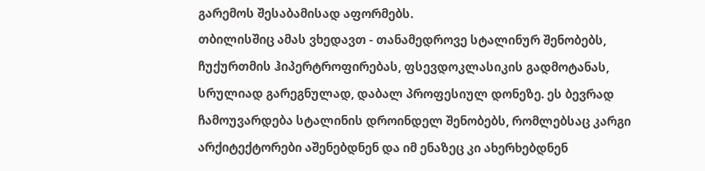გარემოს შესაბამისად აფორმებს.
თბილისშიც ამას ვხედავთ - თანამედროვე სტალინურ შენობებს, ჩუქურთმის ჰიპერტროფირებას, ფსევდოკლასიკის გადმოტანას, სრულიად გარეგნულად, დაბალ პროფესიულ დონეზე. ეს ბევრად ჩამოუვარდება სტალინის დროინდელ შენობებს, რომლებსაც კარგი არქიტექტორები აშენებდნენ და იმ ენაზეც კი ახერხებდნენ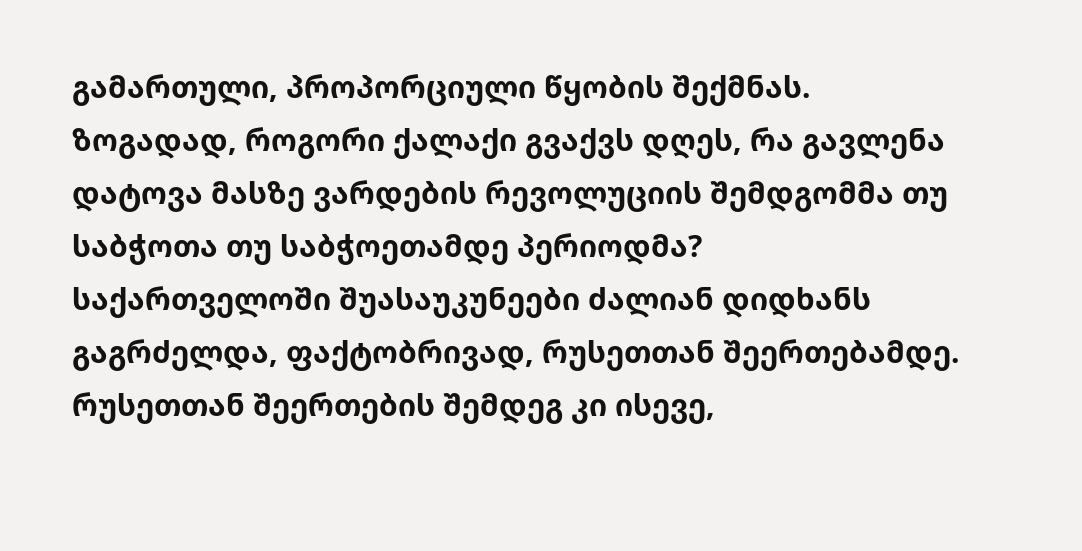გამართული, პროპორციული წყობის შექმნას.
ზოგადად, როგორი ქალაქი გვაქვს დღეს, რა გავლენა დატოვა მასზე ვარდების რევოლუციის შემდგომმა თუ საბჭოთა თუ საბჭოეთამდე პერიოდმა?
საქართველოში შუასაუკუნეები ძალიან დიდხანს გაგრძელდა, ფაქტობრივად, რუსეთთან შეერთებამდე. რუსეთთან შეერთების შემდეგ კი ისევე,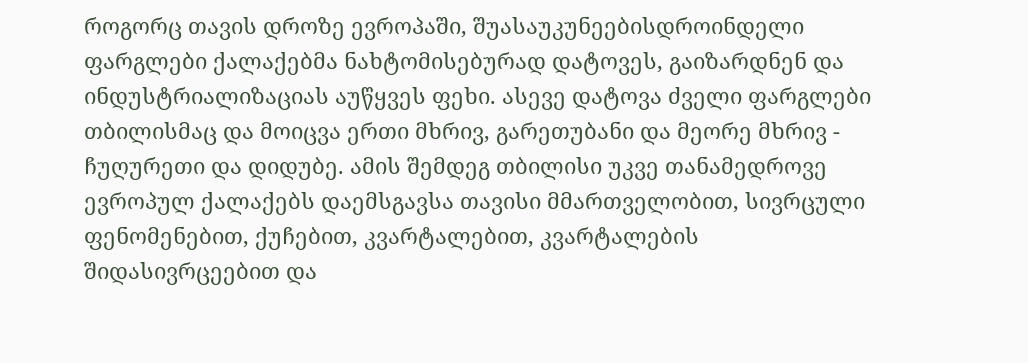როგორც თავის დროზე ევროპაში, შუასაუკუნეებისდროინდელი ფარგლები ქალაქებმა ნახტომისებურად დატოვეს, გაიზარდნენ და ინდუსტრიალიზაციას აუწყვეს ფეხი. ასევე დატოვა ძველი ფარგლები თბილისმაც და მოიცვა ერთი მხრივ, გარეთუბანი და მეორე მხრივ - ჩუღურეთი და დიდუბე. ამის შემდეგ თბილისი უკვე თანამედროვე ევროპულ ქალაქებს დაემსგავსა თავისი მმართველობით, სივრცული ფენომენებით, ქუჩებით, კვარტალებით, კვარტალების შიდასივრცეებით და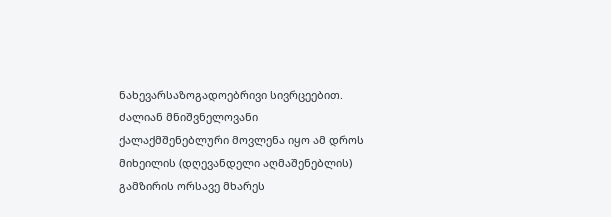ნახევარსაზოგადოებრივი სივრცეებით. ძალიან მნიშვნელოვანი ქალაქმშენებლური მოვლენა იყო ამ დროს მიხეილის (დღევანდელი აღმაშენებლის) გამზირის ორსავე მხარეს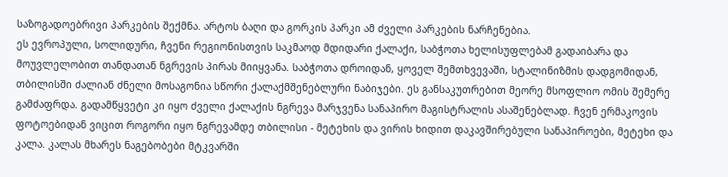საზოგადოებრივი პარკების შექმნა. არტოს ბაღი და გორკის პარკი ამ ძველი პარკების ნარჩენებია.
ეს ევროპული, სოლიდური, ჩვენი რეგიონისთვის საკმაოდ მდიდარი ქალაქი, საბჭოთა ხელისუფლებამ გადაიბარა და მოუვლელობით თანდათან ნგრევის პირას მიიყვანა. საბჭოთა დროიდან, ყოველ შემთხვევაში, სტალინიზმის დადგომიდან, თბილისში ძალიან ძნელი მოსაგონია სწორი ქალაქმშენებლური ნაბიჯები. ეს განსაკუთრებით მეორე მსოფლიო ომის შემერე გამძაფრდა. გადამწყვეტი კი იყო ძველი ქალაქის ნგრევა მარჯვენა სანაპირო მაგისტრალის ასაშენებლად. ჩვენ ერმაკოვის ფოტოებიდან ვიცით როგორი იყო ნგრევამდე თბილისი - მეტეხის და ვირის ხიდით დაკავშირებული სანაპიროები, მეტეხი და კალა. კალას მხარეს ნაგებობები მტკვარში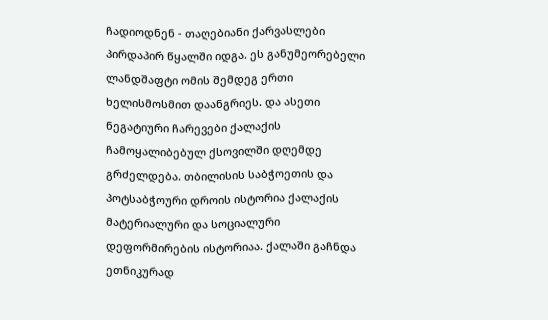ჩადიოდნენ - თაღებიანი ქარვასლები პირდაპირ წყალში იდგა. ეს განუმეორებელი ლანდშაფტი ომის შემდეგ ერთი ხელისმოსმით დაანგრიეს. და ასეთი ნეგატიური ჩარევები ქალაქის ჩამოყალიბებულ ქსოვილში დღემდე გრძელდება. თბილისის საბჭოეთის და პოტსაბჭოური დროის ისტორია ქალაქის მატერიალური და სოციალური დეფორმირების ისტორიაა. ქალაში გაჩნდა ეთნიკურად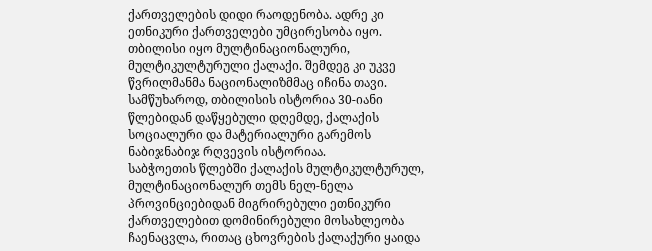ქართველების დიდი რაოდენობა. ადრე კი ეთნიკური ქართველები უმცირესობა იყო. თბილისი იყო მულტინაციონალური, მულტიკულტურული ქალაქი. შემდეგ კი უკვე წვრილმანმა ნაციონალიზმმაც იჩინა თავი. სამწუხაროდ, თბილისის ისტორია 30-იანი წლებიდან დაწყებული დღემდე, ქალაქის სოციალური და მატერიალური გარემოს ნაბიჯნაბიჯ რღვევის ისტორიაა.
საბჭოეთის წლებში ქალაქის მულტიკულტურულ, მულტინაციონალურ თემს ნელ-ნელა პროვინციებიდან მიგრირებული ეთნიკური ქართველებით დომინირებული მოსახლეობა ჩაენაცვლა, რითაც ცხოვრების ქალაქური ყაიდა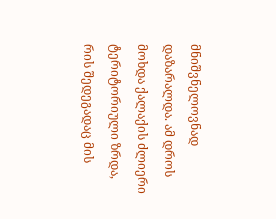მნიშვნელოვნად დაზარალდა. ამ დროს მოხდა ქალაქის ძლიერი ტერიტორიული ზრდა, რის შედეგადაც მის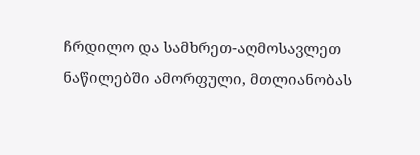ჩრდილო და სამხრეთ-აღმოსავლეთ ნაწილებში ამორფული, მთლიანობას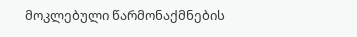მოკლებული წარმონაქმნების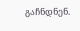გაჩნდნენ.